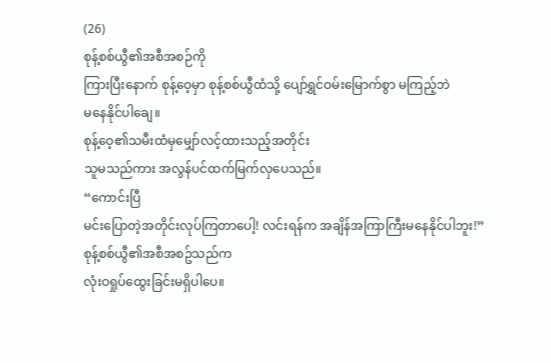(26)
စုန့်စစ်ယွီ၏အစီအစဉ်ကို
ကြားပြီးနောက် စုန့်ဝေ့မှာ စုန့်စစ်ယွီထံသို့ ပျော်ရွှင်ဝမ်းမြောက်စွာ မကြည့်ဘဲ
မနေနိုင်ပါချေ။
စုန့်ဝေ့၏သမီးထံမှမျှော်လင့်ထားသည့်အတိုင်း
သူမသည်ကား အလွန်ပင်ထက်မြက်လှပေသည်။
“ကောင်းပြီ
မင်းပြောတဲ့အတိုင်းလုပ်ကြတာပေါ့! လင်းရန်က အချိန်အကြာကြီးမနေနိုင်ပါဘူး!”
စုန့်စစ်ယွီ၏အစီအစဥ်သည်က
လုံးဝရှုပ်ထွေးခြင်းမရှိပါပေ။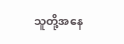သူတို့အနေ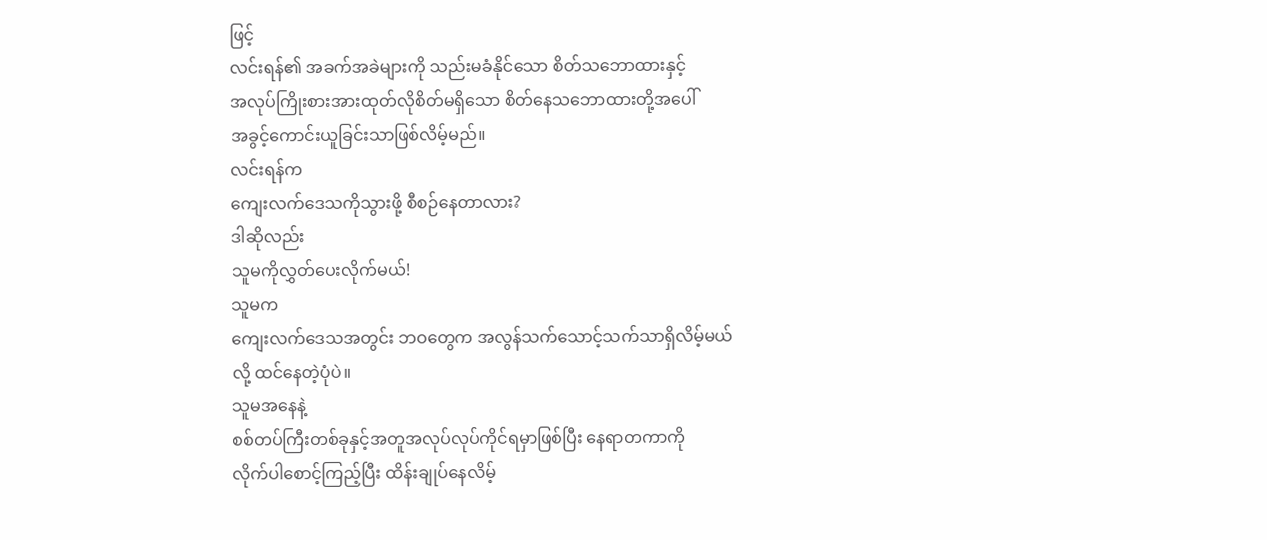ဖြင့်
လင်းရန်၏ အခက်အခဲများကို သည်းမခံနိုင်သော စိတ်သဘောထားနှင့်
အလုပ်ကြိုးစားအားထုတ်လိုစိတ်မရှိသော စိတ်နေသဘောထားတို့အပေါ်
အခွင့်ကောင်းယူခြင်းသာဖြစ်လိမ့်မည်။
လင်းရန်က
ကျေးလက်ဒေသကိုသွားဖို့ စီစဉ်နေတာလား?
ဒါဆိုလည်း
သူမကိုလွှတ်ပေးလိုက်မယ်!
သူမက
ကျေးလက်ဒေသအတွင်း ဘဝတွေက အလွန်သက်သောင့်သက်သာရှိလိမ့်မယ်လို့ ထင်နေတဲ့ပုံပဲ။
သူမအနေနဲ့
စစ်တပ်ကြီးတစ်ခုနှင့်အတူအလုပ်လုပ်ကိုင်ရမှာဖြစ်ပြီး နေရာတကာကို
လိုက်ပါစောင့်ကြည့်ပြီး ထိန်းချုပ်နေလိမ့်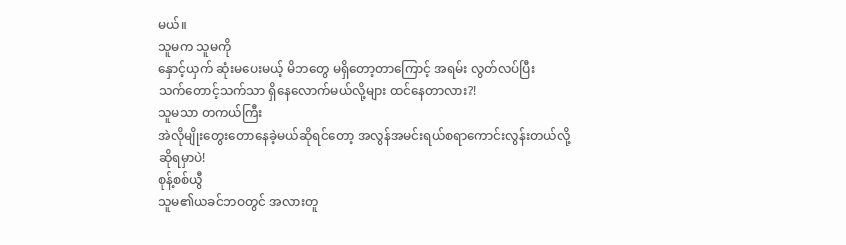မယ်။
သူမက သူမကို
နှောင့်ယှက် ဆုံးမပေးမယ့် မိဘတွေ မရှိတော့တာကြောင့် အရမ်း လွတ်လပ်ပြီး
သက်တောင့်သက်သာ ရှိနေလောက်မယ်လို့များ ထင်နေတာလား?!
သူမသာ တကယ်ကြီး
အဲလိုမျိုးတွေးတောနေခဲ့မယ်ဆိုရင်တော့ အလွန်အမင်းရယ်စရာကောင်းလွန်းတယ်လို့
ဆိုရမှာပဲ!
စုန့်စစ်ယွီ
သူမ၏ယခင်ဘဝတွင် အလားတူ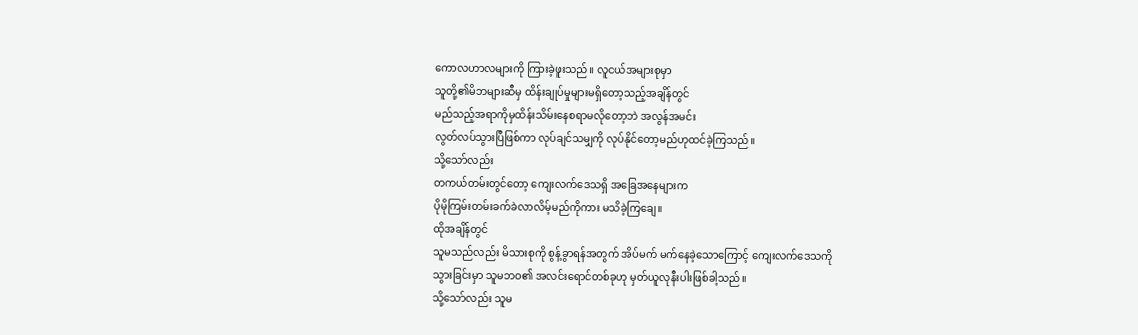ကောလဟာလများကို ကြားခဲ့ဖူးသည်။ လူငယ်အများစုမှာ
သူတို့၏မိဘများဆီမှ ထိန်းချုပ်မှုများမရှိတော့သည့်အချိန်တွင်
မည်သည့်အရာကိုမှထိန်းသိမ်းနေစရာမလိုတော့ဘဲ အလွန်အမင်း
လွတ်လပ်သွားပြီဖြစ်ကာ လုပ်ချင်သမျှကို လုပ်နိုင်တော့မည်ဟုထင်ခဲ့ကြသည်။
သို့သော်လည်း
တကယ်တမ်းတွင်တော့ ကျေးလက်ဒေသရှိ အခြေအနေများက
ပိုမိုကြမ်းတမ်းခက်ခဲလာလိမ့်မည်ကိုကား မသိခဲ့ကြချေ။
ထိုအချိန်တွင်
သူမသည်လည်း မိသားစုကို စွန့်ခွာရန်အတွက် အိပ်မက် မက်နေခဲ့သောကြောင့် ကျေးလက်ဒေသကို
သွားခြင်းမှာ သူမဘဝ၏ အလင်းရောင်တစ်ခုဟု မှတ်ယူလုနီးပါးဖြစ်ခါ့သည်။
သို့သော်လည်း သူမ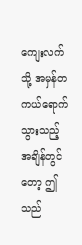ကျေးလက်သို့ အမှန်တကယ်ရောက်သွားသည့်အချိန်တွင်တော့ ဤသည်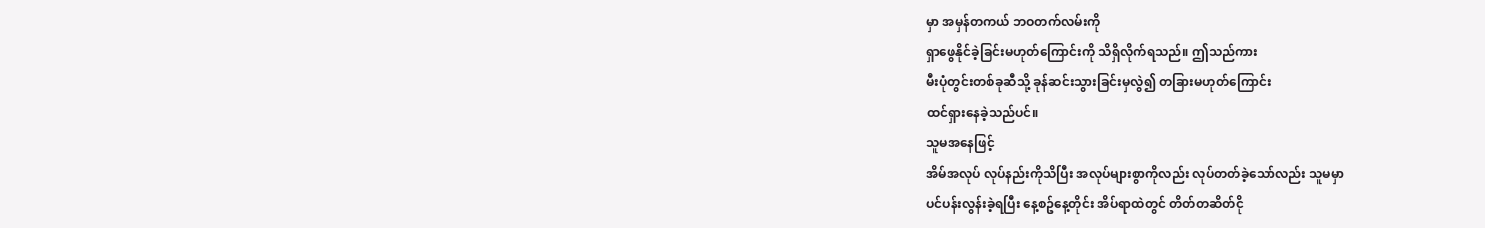မှာ အမှန်တကယ် ဘဝတက်လမ်းကို
ရှာဖွေနိုင်ခဲ့ခြင်းမဟုတ်ကြောင်းကို သိရှိလိုက်ရသည်။ ဤသည်ကား
မီးပုံတွင်းတစ်ခုဆီသို့ ခုန်ဆင်းသွားခြင်းမှလွဲ၍ တခြားမဟုတ်ကြောင်း
ထင်ရှားနေခဲ့သည်ပင်။
သူမအနေဖြင့်
အိမ်အလုပ် လုပ်နည်းကိုသိပြီး အလုပ်များစွာကိုလည်း လုပ်တတ်ခဲ့သော်လည်း သူမမှာ
ပင်ပန်းလွန်းခဲ့ရပြီး နေ့စဥ်နေ့တိုင်း အိပ်ရာထဲတွင် တိတ်တဆိတ်ငို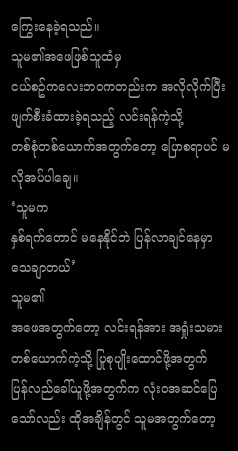ကြွေးနေခဲ့ရသည်။
သူမ၏အဖေဖြစ်သူထံမှ
ငယ်စဥ်ကလေးဘဝကတည်းက အလိုလိုက်ပြီး ဖျက်စီးခံထားခဲ့ရသည့် လင်းရန်ကဲ့သို့
တစ်စုံတစ်ယောက်အတွက်တော့ ပြောစရာပင် မလိုအပ်ပါချေ။
‘သူမက
နှစ်ရက်တောင် မနေနိုင်ဘဲ ပြန်လာချင်နေမှာ သေချာတယ်’
သူမ၏
အဖေအတွက်တော့ လင်းရန်အား အရှုံးသမားတစ်ယောက်ကဲ့သို့ ပြုစုပျိုးထောင်ဖို့အတွက်
ပြန်လည်ခေါ်ယူဖို့အတွက်က လုံးဝအဆင်ပြေသော်လည်း ထိုအချိန်တွင် သူမအတွက်တော့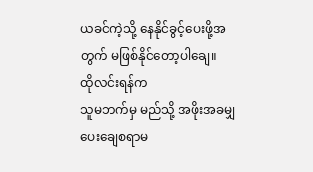ယခင်ကဲ့သို့ နေနိုင်ခွင့်ပေးဖို့အတွက် မဖြစ်နိုင်တော့ပါချေ။
ထိုလင်းရန်က
သူမဘက်မှ မည်သို့ အဖိုးအခမျှ ပေးချေစရာမ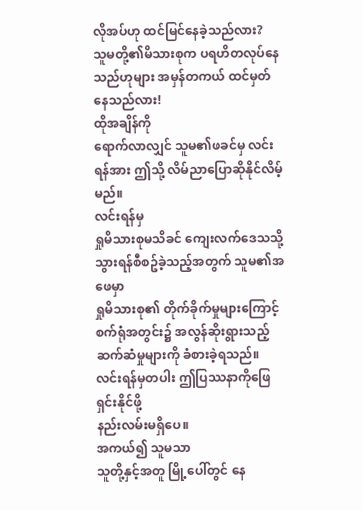လိုအပ်ဟု ထင်မြင်နေခဲ့သည်လား?
သူမတို့၏မိသားစုက ပရဟိတလုပ်နေသည်ဟုများ အမှန်တကယ် ထင်မှတ်နေသည်လား!
ထိုအချိန်ကို
ရောက်လာလျှင် သူမ၏ဖခင်မှ လင်းရန်အား ဤသို့ လိမ်ညာပြောဆိုနိုင်လိမ့်မည်။
လင်းရန်မှ
ရှုမိသားစုမသိခင် ကျေးလက်ဒေသသို့သွားရန်စီစဥ်ခဲ့သည့်အတွက် သူမ၏အဖေမှာ
ရှုမိသားစု၏ တိုက်ခိုက်မှုများကြောင့် စက်ရုံအတွင်း၌ အလွန်ဆိုးရွားသည့်
ဆက်ဆံမှုများကို ခံစားခဲ့ရသည်။ လင်းရန်မှတပါး ဤပြဿနာကိုဖြေရှင်းနိုင်ဖို့
နည်းလမ်းမရှိပေ။
အကယ်၍ သူမသာ
သူတို့နှင့်အတူ မြို့ပေါ်တွင် နေ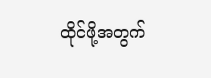ထိုင်ဖို့အတွက်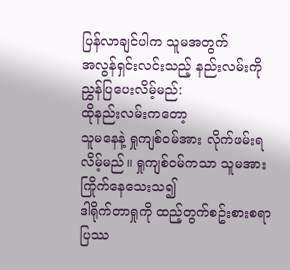ပြန်လာချင်ပါက သူမအတွက်
အလွန်ရှင်းလင်းသည့် နည်းလမ်းကို ညွှန်ပြပေးလိမ့်မည်:
ထိုနည်းလမ်းကတော့
သူမနေနဲ့ ရှုကျစ်ဝမ်အား လိုက်ဖမ်းရလိမ့်မည်။ ရှုကျစ်ဝမ်ကသာ သူမအား ကြိုက်နေသေးသ၍
ဒါရိုက်တာရှုကို ထည့်တွက်စဥ်းစားစရာ ပြဿ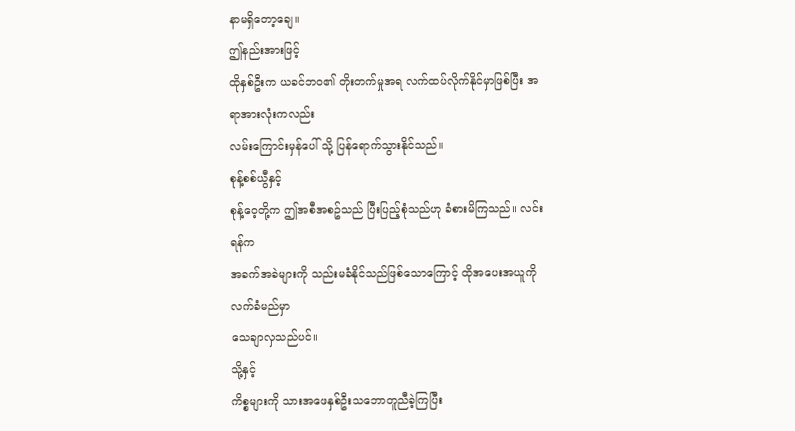နာမရှိတော့ချေ။
ဤနည်းအားဖြင့်
ထိုနှစ်ဦးက ယခင်ဘဝ၏ တိုးတက်မှုအရ လက်ထပ်လိုက်နိုင်မှာဖြစ်ပြီး အရာအားလုံးကလည်း
လမ်းကြောင်းမှန်ပေါ် သို့ ပြန်ရောက်သွားနိုင်သည်။
စုန့်စစ်ယွီနှင့်
စုန့်ဝေ့တို့က ဤအစီအစဥ်သည် ပြီးပြည့်စုံသည်ဟု ခံစားမိကြသည်။ လင်းရန်က
အခက်အခဲများကို သည်းမခံနိုင်သည်ဖြစ်သောကြောင့် ထိုအပေးအယူကို လက်ခံမည်မှာ
သေချာလှသည်ပင်။
သို့နှင့်
ကိစ္စများကို သားအဖေနှစ်ဦးသဘောတူညီခဲ့ကြပြီး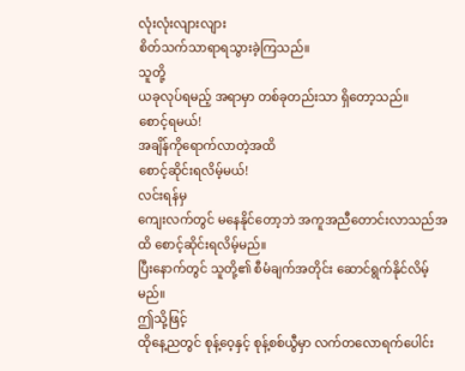လုံးလုံးလျားလျား
စိတ်သက်သာရာရသွားခဲ့ကြသည်။
သူတို့
ယခုလုပ်ရမည့် အရာမှာ တစ်ခုတည်းသာ ရှိတော့သည်။
စောင့်ရမယ်!
အချိန်ကိုရောက်လာတဲ့အထိ
စောင့်ဆိုင်းရလိမ့်မယ်!
လင်းရန်မှ
ကျေးလက်တွင် မနေနိုင်တော့ဘဲ အကူအညီတောင်းလာသည်အထိ စောင့်ဆိုင်းရလိမ့်မည်။
ပြီးနောက်တွင် သူတို့၏ စီမံချက်အတိုင်း ဆောင်ရွက်နိုင်လိမ့်မည်။
ဤသို့ဖြင့်
ထိုနေ့ညတွင် စုန့်ဝေ့နှင့် စုန့်စစ်ယွီမှာ လက်တလောရက်ပေါင်း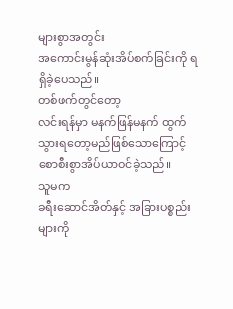များစွာအတွင်း
အကောင်းမွန်ဆုံးအိပ်စက်ခြင်းကို ရရှိခဲ့ပေသည်။
တစ်ဖက်တွင်တော့
လင်းရန်မှာ မနက်ဖြန်မနက် ထွက်သွားရတော့မည်ဖြစ်သောကြောင့်
စောစီးစွာအိပ်ယာဝင်ခဲ့သည်။
သူမက
ခရီးဆောင်အိတ်နှင့် အခြားပစ္စည်းများကို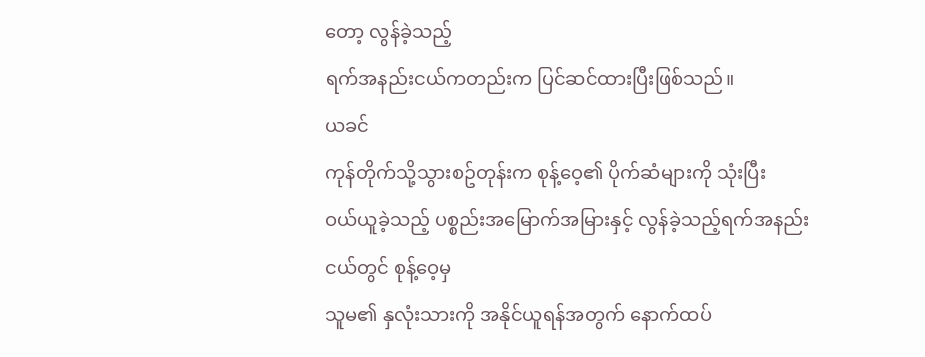တော့ လွန်ခဲ့သည့်
ရက်အနည်းငယ်ကတည်းက ပြင်ဆင်ထားပြီးဖြစ်သည်။
ယခင်
ကုန်တိုက်သို့သွားစဥ်တုန်းက စုန့်ဝေ့၏ ပိုက်ဆံများကို သုံးပြီး
ဝယ်ယူခဲ့သည့် ပစ္စည်းအမြောက်အမြားနှင့် လွန်ခဲ့သည့်ရက်အနည်းငယ်တွင် စုန့်ဝေ့မှ
သူမ၏ နှလုံးသားကို အနိုင်ယူရန်အတွက် နောက်ထပ်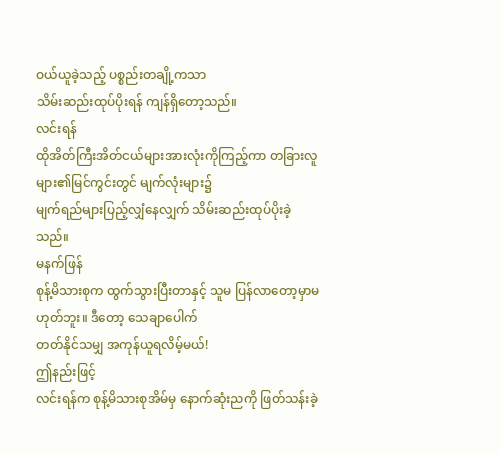ဝယ်ယူခဲ့သည့် ပစ္စည်းတချို့ကသာ
သိမ်းဆည်းထုပ်ပိုးရန် ကျန်ရှိတော့သည်။
လင်းရန်
ထိုအိတ်ကြီးအိတ်ငယ်များအားလုံးကိုကြည့်ကာ တခြားလူများ၏မြင်ကွင်းတွင် မျက်လုံးများ၌
မျက်ရည်များပြည့်လျှံနေလျှက် သိမ်းဆည်းထုပ်ပိုးခဲ့သည်။
မနက်ဖြန်
စုန့်မိသားစုက ထွက်သွားပြီးတာနှင့် သူမ ပြန်လာတော့မှာမဟုတ်ဘူး။ ဒီတော့ သေချာပေါက်
တတ်နိုင်သမျှ အကုန်ယူရလိမ့်မယ်!
ဤနည်းဖြင့်
လင်းရန်က စုန့်မိသားစုအိမ်မှ နောက်ဆုံးညကို ဖြတ်သန်းခဲ့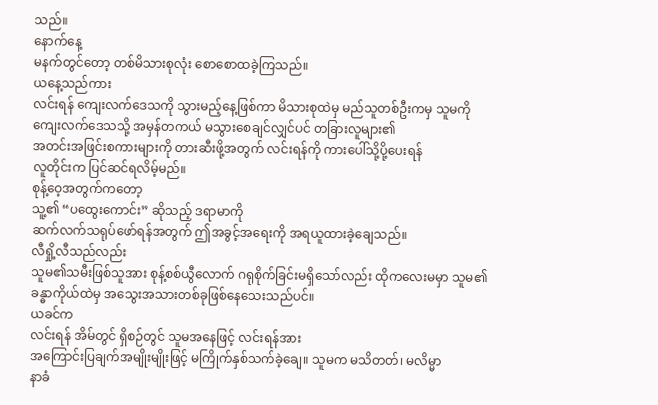သည်။
နောက်နေ့
မနက်တွင်တော့ တစ်မိသားစုလုံး စောစောထခဲ့ကြသည်။
ယနေ့သည်ကား
လင်းရန် ကျေးလက်ဒေသကို သွားမည့်နေ့ဖြစ်ကာ မိသားစုထဲမှ မည်သူတစ်ဦးကမှ သူမကို
ကျေးလက်ဒေသသို့ အမှန်တကယ် မသွားစေချင်လျှင်ပင် တခြားလူများ၏
အတင်းအဖြင်းစကားများကို တားဆီးဖို့အတွက် လင်းရန်ကို ကားပေါ်သို့ပို့ပေးရန်
လူတိုင်းက ပြင်ဆင်ရလိမ့်မည်။
စုန့်ဝေ့အတွက်ကတော့
သူ့၏ “ပထွေးကောင်း” ဆိုသည့် ဒရာမာကို
ဆက်လက်သရုပ်ဖော်ရန်အတွက် ဤအခွင့်အရေးကို အရယူထားခဲ့ချေသည်။
လီရှို့လီသည်လည်း
သူမ၏သမီးဖြစ်သူအား စုန့်စစ်ယွီလောက် ဂရုစိုက်ခြင်းမရှိသော်လည်း ထိုကလေးမမှာ သူမ၏
ခန္ဓာကိုယ်ထဲမှ အသွေးအသားတစ်ခုဖြစ်နေသေးသည်ပင်။
ယခင်က
လင်းရန် အိမ်တွင် ရှိစဉ်တွင် သူမအနေဖြင့် လင်းရန်အား
အကြောင်းပြချက်အမျိုးမျိုးဖြင့် မကြိုက်နှစ်သက်ခဲ့ချေ။ သူမက မသိတတ်၊ မလိမ္မာ
နာခံ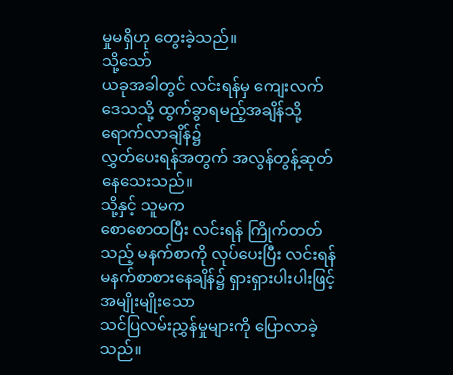မှုမရှိဟု တွေးခဲ့သည်။
သို့သော်
ယခုအခါတွင် လင်းရန်မှ ကျေးလက်ဒေသသို့ ထွက်ခွာရမည့်အချိန်သို့ရောက်လာချိန်၌
လွှတ်ပေးရန်အတွက် အလွန်တွန့်ဆုတ်နေသေးသည်။
သို့နှင့် သူမက
စောစောထပြီး လင်းရန် ကြိုက်တတ်သည့် မနက်စာကို လုပ်ပေးပြီး လင်းရန်
မနက်စာစားနေချိန်၌ ရှားရှားပါးပါးဖြင့် အမျိုးမျိုးသော
သင်ပြလမ်းညွှန်မှုများကို ပြောလာခဲ့သည်။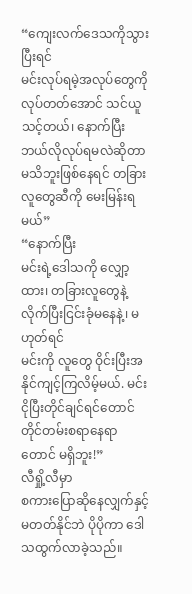“ကျေးလက်ဒေသကိုသွားပြီးရင်
မင်းလုပ်ရမဲ့အလုပ်တွေကို လုပ်တတ်အောင် သင်ယူသင့်တယ်၊ နောက်ပြီးဘယ်လိုလုပ်ရမလဲဆိုတာ
မသိဘူးဖြစ်နေရင် တခြားလူတွေဆီကို မေးမြန်းရမယ်”
“နောက်ပြီး
မင်းရဲ့ဒေါသကို လျှော့ထား၊ တခြားလူတွေနဲ့ လိုက်ပြီးငြင်းခုံမနေနဲ့၊ မဟုတ်ရင်
မင်းကို လူတွေ ဝိုင်းပြီးအနိုင်ကျင့်ကြလိမ့်မယ်. မင်း ငိုပြီးတိုင်ချင်ရင်တောင်
တိုင်တမ်းစရာနေရာတောင် မရှိဘူး!”
လီရှို့လီမှာ
စကားပြောဆိုနေလျှက်နှင့်မတတ်နိုင်ဘဲ ပိုပိုကာ ဒေါသထွက်လာခဲ့သည်။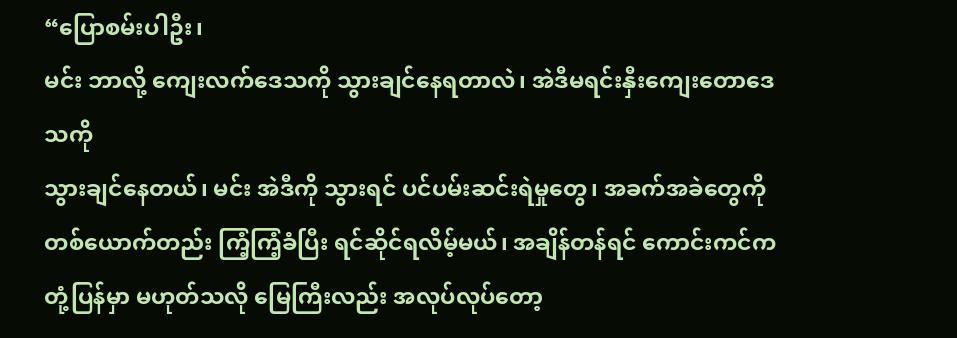“ပြောစမ်းပါဦး၊
မင်း ဘာလို့ ကျေးလက်ဒေသကို သွားချင်နေရတာလဲ၊ အဲဒီမရင်းနှီးကျေးတောဒေသကို
သွားချင်နေတယ်၊ မင်း အဲဒီကို သွားရင် ပင်ပမ်းဆင်းရဲမှုတွေ၊ အခက်အခဲတွေကို
တစ်ယောက်တည်း ကြံ့ကြံ့ခံပြီး ရင်ဆိုင်ရလိမ့်မယ်၊ အချိန်တန်ရင် ကောင်းကင်က
တုံ့ပြန်မှာ မဟုတ်သလို မြေကြီးလည်း အလုပ်လုပ်တော့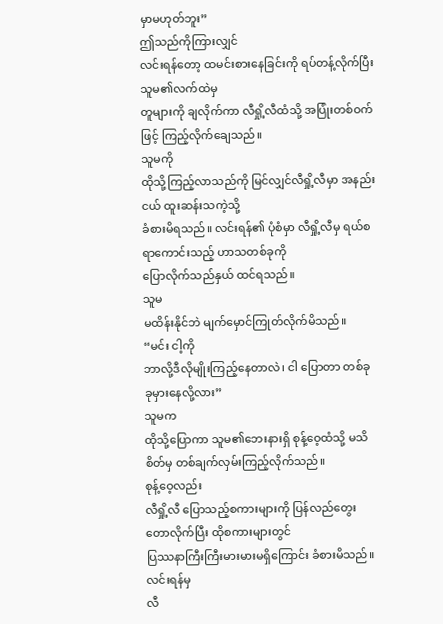မှာမဟုတ်ဘူး”
ဤသည်ကိုကြားလျှင်
လင်းရန်တော့ ထမင်းစားနေခြင်းကို ရပ်တန့်လိုက်ပြီး သူမ၏လက်ထဲမှ
တူများကို ချလိုက်ကာ လီရှို့လီထံသို့ အပြုံးတစ်ဝက်ဖြင့် ကြည့်လိုက်ချေသည်။
သူမကို
ထိုသို့ကြည့်လာသည်ကို မြင်လျှင်လီရှို့လီမှာ အနည်းငယ် ထူးဆန်းသကဲ့သို့
ခံစားမိရသည်။ လင်းရန်၏ ပုံစံမှာ လီရှို့လီမှ ရယ်စရာကောင်းသည့် ဟာသတစ်ခုကို
ပြောလိုက်သည်နှယ် ထင်ရသည်။
သူမ
မထိန်းနိုင်ဘဲ မျက်မှောင်ကြုတ်လိုက်မိသည်။
“မင်း ငါ့ကို
ဘာလို့ဒီလိုမျိုးကြည့်နေတာလဲ၊ ငါ ပြောတာ တစ်ခုခုမှားနေလို့လား”
သူမက
ထိုသို့ပြောကာ သူမ၏ဘေးနားရှိ စုန့်ဝေ့ထံသို့ မသိစိတ်မှ တစ်ချက်လှမ်းကြည့်လိုက်သည်။
စုန့်ဝေ့လည်း
လီရှို့လီ ပြောသည့်စကားများကို ပြန်လည်တွေးတောလိုက်ပြီး ထိုစကားများတွင်
ပြဿနာကြီးကြီးမားမားမရှိကြောင်း ခံစားမိသည်။
လင်းရန်မှ
လီ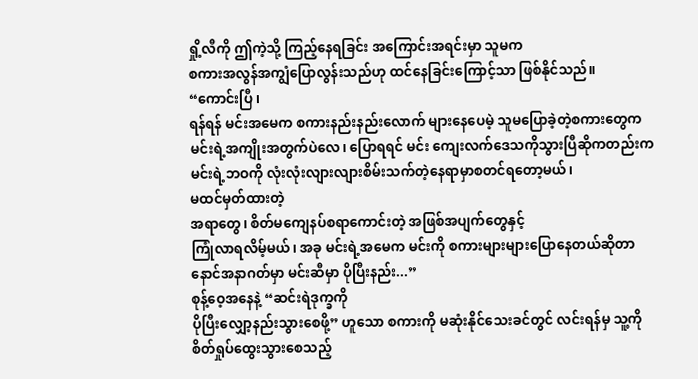ရှို့လီကို ဤကဲ့သို့ ကြည့်နေရခြင်း အကြောင်းအရင်းမှာ သူမက
စကားအလွန်အကျွံပြောလွန်းသည်ဟု ထင်နေခြင်းကြောင့်သာ ဖြစ်နိုင်သည်။
“ကောင်းပြီ ၊
ရန်ရန် မင်းအမေက စကားနည်းနည်းလောက် များနေပေမဲ့ သူမပြောခဲ့တဲ့စကားတွေက
မင်းရဲ့အကျိုးအတွက်ပဲလေ၊ ပြောရရင် မင်း ကျေးလက်ဒေသကိုသွားပြီဆိုကတည်းက
မင်းရဲ့ဘဝကို လုံးလုံးလျားလျားစိမ်းသက်တဲ့နေရာမှာစတင်ရတော့မယ်၊
မထင်မှတ်ထားတဲ့
အရာတွေ၊ စိတ်မကျေနပ်စရာကောင်းတဲ့ အဖြစ်အပျက်တွေနှင့်
ကြုံလာရလိမ့်မယ်၊ အခု မင်းရဲ့အမေက မင်းကို စကားများများပြောနေတယ်ဆိုတာ
နောင်အနာဂတ်မှာ မင်းဆီမှာ ပိုပြီးနည်း...”
စုန့်ဝေ့အနေနဲ့ “ဆင်းရဲဒုက္ခကို
ပိုပြီးလျှော့နည်းသွားစေဖို့” ဟူသော စကားကို မဆုံးနိုင်သေးခင်တွင် လင်းရန်မှ သူ့ကို
စိတ်ရှုပ်ထွေးသွားစေသည့်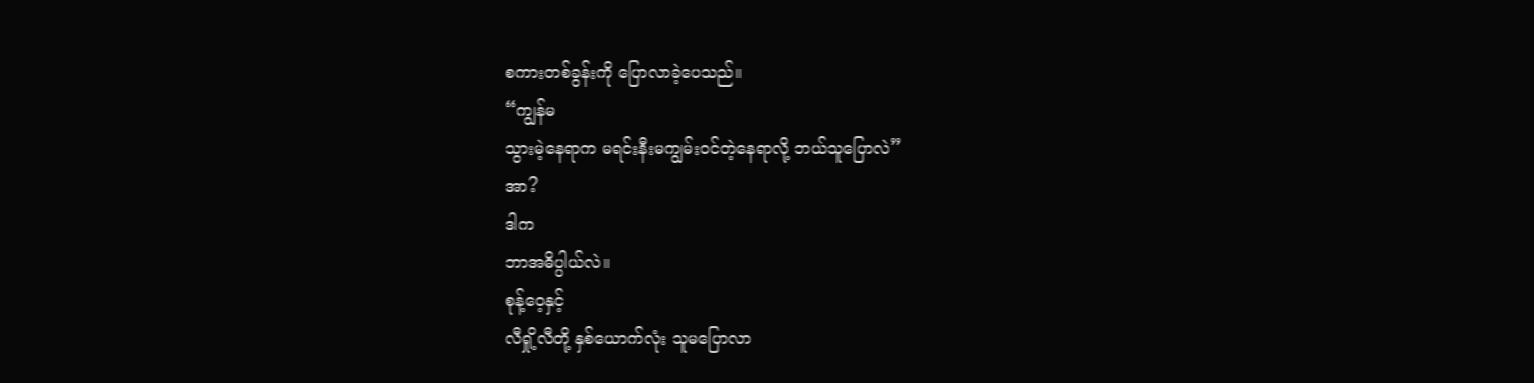စကားတစ်ခွန်းကို ပြောလာခဲ့ပေသည်။
“ကျွန်မ
သွားမဲ့နေရာက မရင်းနီးမကျွမ်းဝင်တဲ့နေရာလို့ ဘယ်သူပြောလဲ”
အာ?
ဒါက
ဘာအဓိပ္ပါယ်လဲ။
စုန့်ဝေ့နှင့်
လီရှို့လီတို့ နှစ်ယောက်လုံး သူမပြောလာ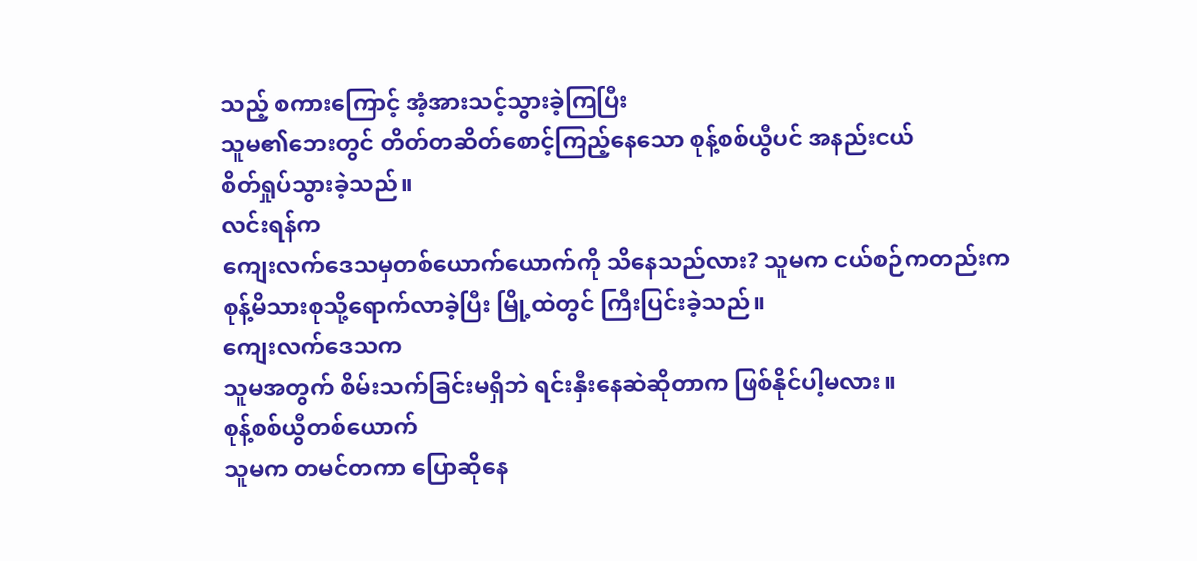သည့် စကားကြောင့် အံ့အားသင့်သွားခဲ့ကြပြီး
သူမ၏ဘေးတွင် တိတ်တဆိတ်စောင့်ကြည့်နေသော စုန့်စစ်ယွီပင် အနည်းငယ်
စိတ်ရှုပ်သွားခဲ့သည်။
လင်းရန်က
ကျေးလက်ဒေသမှတစ်ယောက်ယောက်ကို သိနေသည်လား? သူမက ငယ်စဉ်ကတည်းက
စုန့်မိသားစုသို့ရောက်လာခဲ့ပြီး မြို့ထဲတွင် ကြီးပြင်းခဲ့သည်။
ကျေးလက်ဒေသက
သူမအတွက် စိမ်းသက်ခြင်းမရှိဘဲ ရင်းနှီးနေဆဲဆိုတာက ဖြစ်နိုင်ပါ့မလား။
စုန့်စစ်ယွီတစ်ယောက်
သူမက တမင်တကာ ပြောဆိုနေ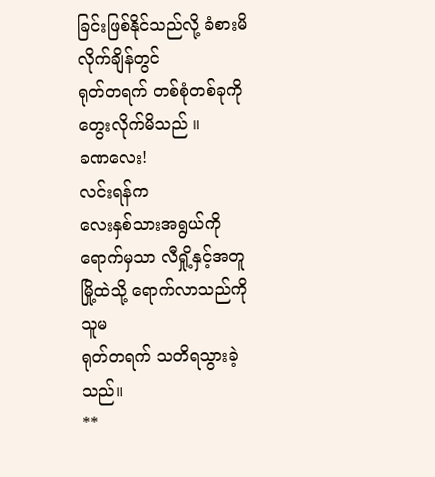ခြင်းဖြစ်နိုင်သည်လို့ ခံစားမိလိုက်ချိန်တွင်
ရုတ်တရက် တစ်စုံတစ်ခုကို တွေးလိုက်မိသည် ။
ခဏလေး!
လင်းရန်က
လေးနှစ်သားအရွယ်ကိုရောက်မှသာ လီရှို့နှင့်အတူ မြို့ထဲသို့ ရောက်လာသည်ကို သူမ
ရုတ်တရက် သတိရသွားခဲ့သည်။
**